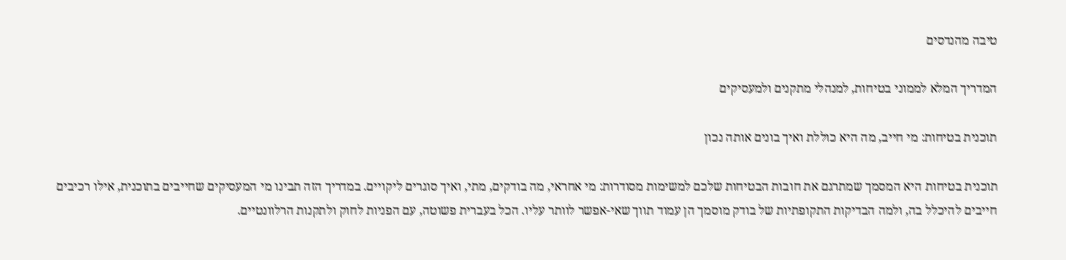טיבה מהנדסים

המדריך המלא לממוני בטיחות, למנהלי מתקנים ולמעסיקים

תוכנית בטיחות: מי חייב, מה היא כוללת ואיך בונים אותה נכון

תוכנית בטיחות היא המסמך שמתרגם את חובות הבטיחות שלכם למשימות מסודרות: מי אחראי, מה בודקים, מתי, ואיך סוגרים ליקויים. במדריך הזה תבינו מי המעסיקים שחייבים בתוכנית, אילו רכיבים חייבים להיכלל בה, ולמה הבדיקות התקופתיות של בודק מוסמך הן עמוד תווך שאי-אפשר לוותר עליו. הכל בעברית פשוטה, עם הפניות לחוק ולתקנות הרלוונטיים.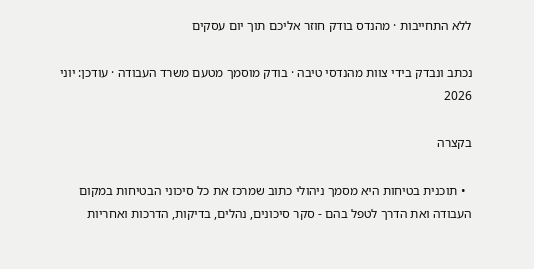ללא התחייבות · מהנדס בודק חוזר אליכם תוך יום עסקים

נכתב ונבדק בידי צוות מהנדסי טיבה · בודק מוסמך מטעם משרד העבודה · עודכן: יוני 2026

בקצרה

  • תוכנית בטיחות היא מסמך ניהולי כתוב שמרכז את כל סיכוני הבטיחות במקום העבודה ואת הדרך לטפל בהם - סקר סיכונים, נהלים, בדיקות, הדרכות ואחריות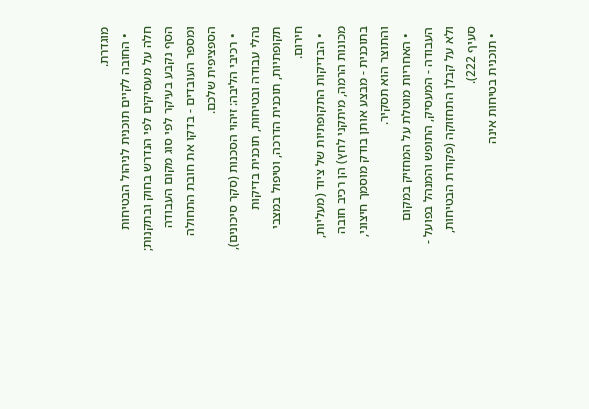מוגדרת.
  • החובה לקיים תוכנית לניהול הבטיחות חלה על מעסיקים לפי הנדרש בחוק ובתקנות; הסף נקבע בעיקר לפי סוג מקום העבודה ומספר העובדים - בדקו את חובת התחולה הספציפית שלכם.
  • רכיבי הליבה: זיהוי הסכנות (סקר סיכונים), נהלי עבודה ובטיחות, תוכנית בדיקות תקופתיות, תוכנית הדרכה, וטיפול במצבי חירום.
  • הבדיקות התקופתיות של ציוד (מעליות, מכונות הרמה, מיתקני לחץ) הן רכיב חובה בתוכנית - מבצע אותן בודק מוסמך חיצוני, והתוצר הוא תסקיר.
  • האחריות מוטלת על המחזיק במקום העבודה - המעסיק, התופש והמנהל בפועל - ולא על קבלן התחזוקה (פקודת הבטיחות, סעיף 222).
  • תוכנית בטיחות אינה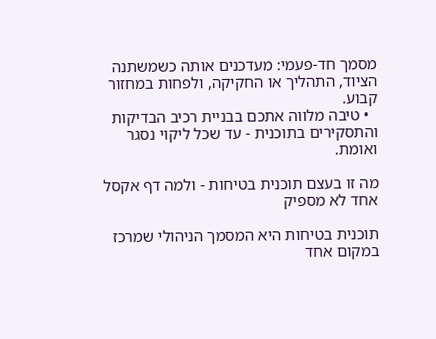מסמך חד-פעמי: מעדכנים אותה כשמשתנה הציוד, התהליך או החקיקה, ולפחות במחזור קבוע.
  • טיבה מלווה אתכם בבניית רכיב הבדיקות והתסקירים בתוכנית - עד שכל ליקוי נסגר ואומת.

מה זו בעצם תוכנית בטיחות - ולמה דף אקסל אחד לא מספיק

תוכנית בטיחות היא המסמך הניהולי שמרכז במקום אחד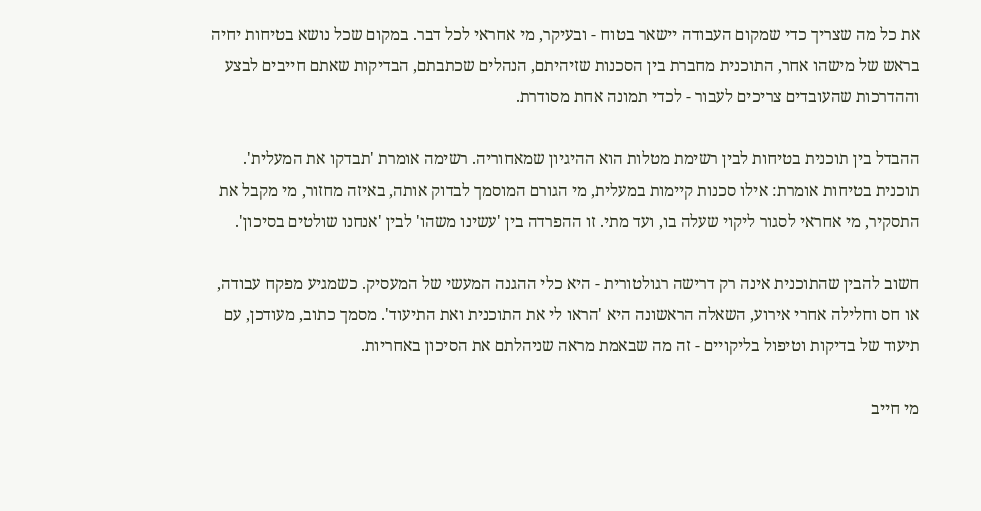את כל מה שצריך כדי שמקום העבודה יישאר בטוח - ובעיקר, מי אחראי לכל דבר. במקום שכל נושא בטיחות יחיה בראש של מישהו אחר, התוכנית מחברת בין הסכנות שזיהיתם, הנהלים שכתבתם, הבדיקות שאתם חייבים לבצע וההדרכות שהעובדים צריכים לעבור - לכדי תמונה אחת מסודרת.

ההבדל בין תוכנית בטיחות לבין רשימת מטלות הוא ההיגיון שמאחוריה. רשימה אומרת 'תבדקו את המעלית'. תוכנית בטיחות אומרת: אילו סכנות קיימות במעלית, מי הגורם המוסמך לבדוק אותה, באיזה מחזור, מי מקבל את התסקיר, מי אחראי לסגור ליקוי שעלה בו, ועד מתי. זו ההפרדה בין 'עשינו משהו' לבין 'אנחנו שולטים בסיכון'.

חשוב להבין שהתוכנית אינה רק דרישה רגולטורית - היא כלי ההגנה המעשי של המעסיק. כשמגיע מפקח עבודה, או חס וחלילה אחרי אירוע, השאלה הראשונה היא 'הראו לי את התוכנית ואת התיעוד'. מסמך כתוב, מעודכן, עם תיעוד של בדיקות וטיפול בליקויים - זה מה שבאמת מראה שניהלתם את הסיכון באחריות.

מי חייב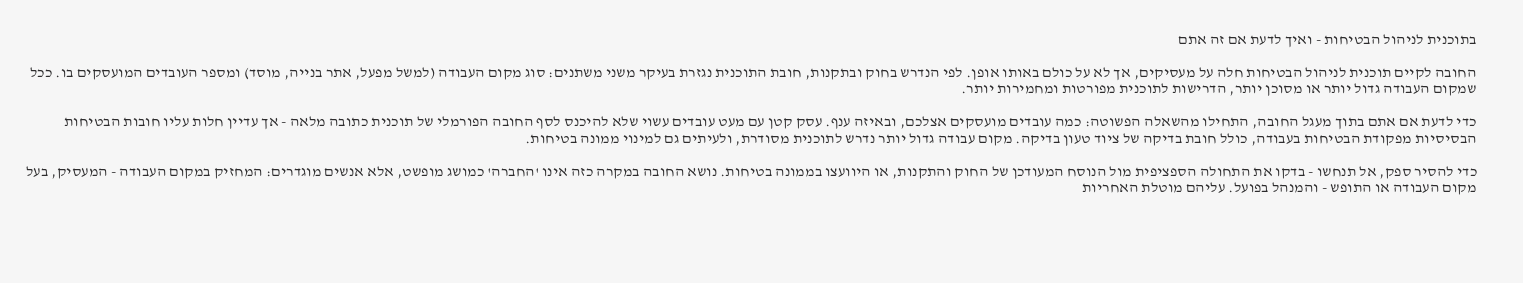בתוכנית לניהול הבטיחות - ואיך לדעת אם זה אתם

החובה לקיים תוכנית לניהול הבטיחות חלה על מעסיקים, אך לא על כולם באותו אופן. לפי הנדרש בחוק ובתקנות, חובת התוכנית נגזרת בעיקר משני משתנים: סוג מקום העבודה (למשל מפעל, אתר בנייה, מוסד) ומספר העובדים המועסקים בו. ככל שמקום העבודה גדול יותר או מסוכן יותר, הדרישות לתוכנית מפורטות ומחמירות יותר.

כדי לדעת אם אתם בתוך מעגל החובה, התחילו מהשאלה הפשוטה: כמה עובדים מועסקים אצלכם, ובאיזה ענף. עסק קטן עם מעט עובדים עשוי שלא להיכנס לסף החובה הפורמלי של תוכנית כתובה מלאה - אך עדיין חלות עליו חובות הבטיחות הבסיסיות מפקודת הבטיחות בעבודה, כולל חובת בדיקה של ציוד טעון בדיקה. מקום עבודה גדול יותר נדרש לתוכנית מסודרת, ולעיתים גם למינוי ממונה בטיחות.

כדי להסיר ספק, אל תנחשו - בדקו את התחולה הספציפית מול הנוסח המעודכן של החוק והתקנות, או היוועצו בממונה בטיחות. נושא החובה במקרה כזה אינו 'החברה' כמושג מופשט, אלא אנשים מוגדרים: המחזיק במקום העבודה - המעסיק, בעל מקום העבודה או התופש - והמנהל בפועל. עליהם מוטלת האחריות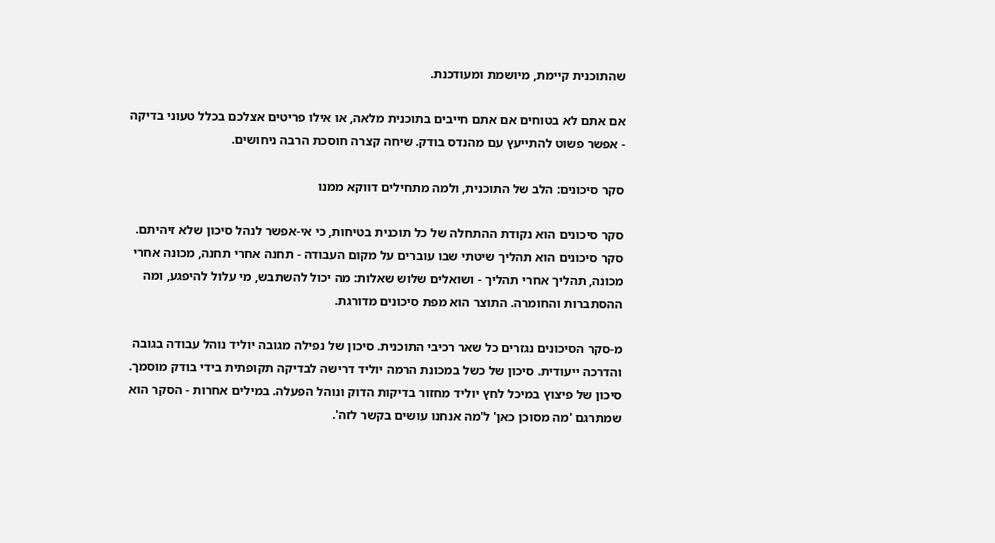שהתוכנית קיימת, מיושמת ומעודכנת.

אם אתם לא בטוחים אם אתם חייבים בתוכנית מלאה, או אילו פריטים אצלכם בכלל טעוני בדיקה - אפשר פשוט להתייעץ עם מהנדס בודק. שיחה קצרה חוסכת הרבה ניחושים.

סקר סיכונים: הלב של התוכנית, ולמה מתחילים דווקא ממנו

סקר סיכונים הוא נקודת ההתחלה של כל תוכנית בטיחות, כי אי-אפשר לנהל סיכון שלא זיהיתם. סקר סיכונים הוא תהליך שיטתי שבו עוברים על מקום העבודה - תחנה אחרי תחנה, מכונה אחרי מכונה, תהליך אחרי תהליך - ושואלים שלוש שאלות: מה יכול להשתבש, מי עלול להיפגע, ומה ההסתברות והחומרה. התוצר הוא מפת סיכונים מדורגת.

מ-סקר הסיכונים נגזרים כל שאר רכיבי התוכנית. סיכון של נפילה מגובה יוליד נוהל עבודה בגובה והדרכה ייעודית. סיכון של כשל במכונת הרמה יוליד דרישה לבדיקה תקופתית בידי בודק מוסמך. סיכון של פיצוץ במיכל לחץ יוליד מחזור בדיקות הדוק ונוהל הפעלה. במילים אחרות - הסקר הוא שמתרגם 'מה מסוכן כאן' ל'מה אנחנו עושים בקשר לזה'.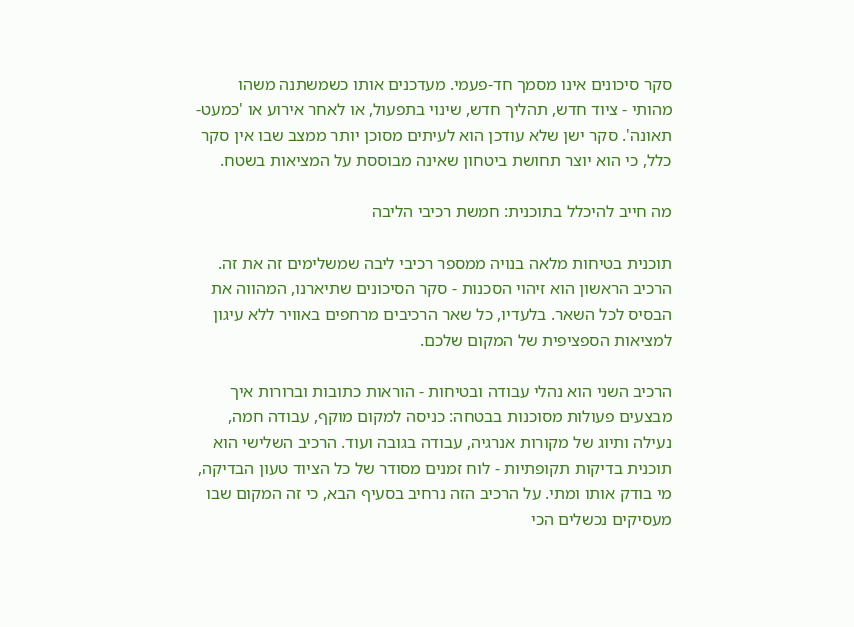סקר סיכונים אינו מסמך חד-פעמי. מעדכנים אותו כשמשתנה משהו מהותי - ציוד חדש, תהליך חדש, שינוי בתפעול, או לאחר אירוע או 'כמעט-תאונה'. סקר ישן שלא עודכן הוא לעיתים מסוכן יותר ממצב שבו אין סקר כלל, כי הוא יוצר תחושת ביטחון שאינה מבוססת על המציאות בשטח.

מה חייב להיכלל בתוכנית: חמשת רכיבי הליבה

תוכנית בטיחות מלאה בנויה ממספר רכיבי ליבה שמשלימים זה את זה. הרכיב הראשון הוא זיהוי הסכנות - סקר הסיכונים שתיארנו, המהווה את הבסיס לכל השאר. בלעדיו, כל שאר הרכיבים מרחפים באוויר ללא עיגון למציאות הספציפית של המקום שלכם.

הרכיב השני הוא נהלי עבודה ובטיחות - הוראות כתובות וברורות איך מבצעים פעולות מסוכנות בבטחה: כניסה למקום מוקף, עבודה חמה, נעילה ותיוג של מקורות אנרגיה, עבודה בגובה ועוד. הרכיב השלישי הוא תוכנית בדיקות תקופתיות - לוח זמנים מסודר של כל הציוד טעון הבדיקה, מי בודק אותו ומתי. על הרכיב הזה נרחיב בסעיף הבא, כי זה המקום שבו מעסיקים נכשלים הכי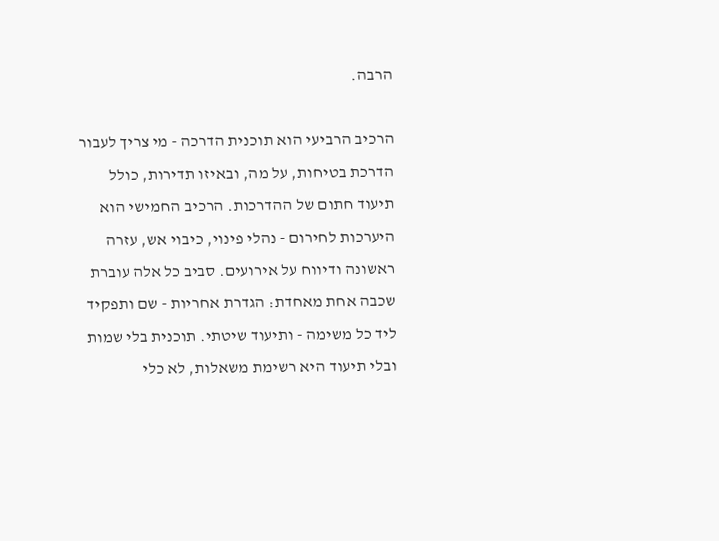הרבה.

הרכיב הרביעי הוא תוכנית הדרכה - מי צריך לעבור הדרכת בטיחות, על מה, ובאיזו תדירות, כולל תיעוד חתום של ההדרכות. הרכיב החמישי הוא היערכות לחירום - נהלי פינוי, כיבוי אש, עזרה ראשונה ודיווח על אירועים. סביב כל אלה עוברת שכבה אחת מאחדת: הגדרת אחריות - שם ותפקיד ליד כל משימה - ותיעוד שיטתי. תוכנית בלי שמות ובלי תיעוד היא רשימת משאלות, לא כלי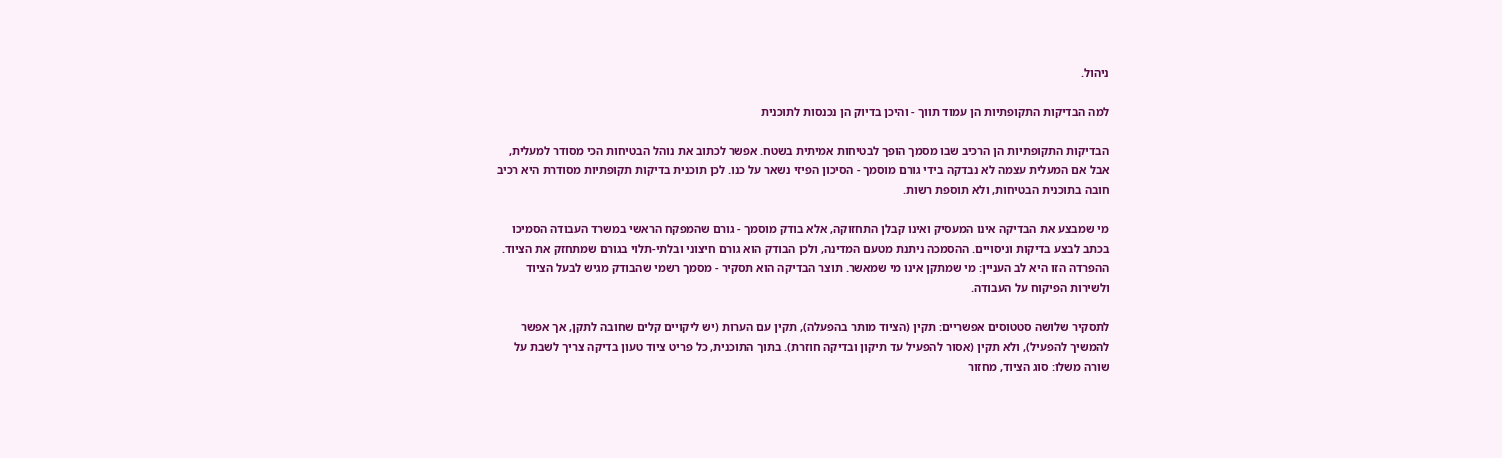ניהול.

למה הבדיקות התקופתיות הן עמוד תווך - והיכן בדיוק הן נכנסות לתוכנית

הבדיקות התקופתיות הן הרכיב שבו מסמך הופך לבטיחות אמיתית בשטח. אפשר לכתוב את נוהל הבטיחות הכי מסודר למעלית, אבל אם המעלית עצמה לא נבדקה בידי גורם מוסמך - הסיכון הפיזי נשאר על כנו. לכן תוכנית בדיקות תקופתיות מסודרת היא רכיב חובה בתוכנית הבטיחות, ולא תוספת רשות.

מי שמבצע את הבדיקה אינו המעסיק ואינו קבלן התחזוקה, אלא בודק מוסמך - גורם שהמפקח הראשי במשרד העבודה הסמיכו בכתב לבצע בדיקות וניסויים. ההסמכה ניתנת מטעם המדינה, ולכן הבודק הוא גורם חיצוני ובלתי-תלוי בגורם שמתחזק את הציוד. ההפרדה הזו היא לב העניין: מי שמתקן אינו מי שמאשר. תוצר הבדיקה הוא תסקיר - מסמך רשמי שהבודק מגיש לבעל הציוד ולשירות הפיקוח על העבודה.

לתסקיר שלושה סטטוסים אפשריים: תקין (הציוד מותר בהפעלה), תקין עם הערות (יש ליקויים קלים שחובה לתקן, אך אפשר להמשיך להפעיל), ולא תקין (אסור להפעיל עד תיקון ובדיקה חוזרת). בתוך התוכנית, כל פריט ציוד טעון בדיקה צריך לשבת על שורה משלו: סוג הציוד, מחזור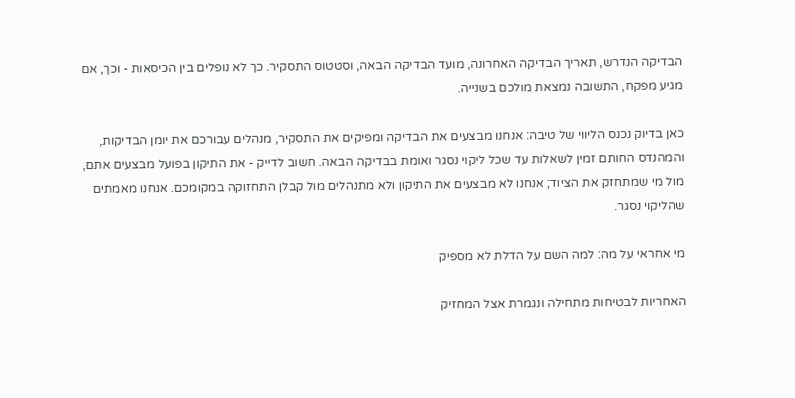הבדיקה הנדרש, תאריך הבדיקה האחרונה, מועד הבדיקה הבאה, וסטטוס התסקיר. כך לא נופלים בין הכיסאות - וכך, אם מגיע מפקח, התשובה נמצאת מולכם בשנייה.

כאן בדיוק נכנס הליווי של טיבה: אנחנו מבצעים את הבדיקה ומפיקים את התסקיר, מנהלים עבורכם את יומן הבדיקות, והמהנדס החותם זמין לשאלות עד שכל ליקוי נסגר ואומת בבדיקה הבאה. חשוב לדייק - את התיקון בפועל מבצעים אתם, מול מי שמתחזק את הציוד; אנחנו לא מבצעים את התיקון ולא מתנהלים מול קבלן התחזוקה במקומכם. אנחנו מאמתים שהליקוי נסגר.

מי אחראי על מה: למה השם על הדלת לא מספיק

האחריות לבטיחות מתחילה ונגמרת אצל המחזיק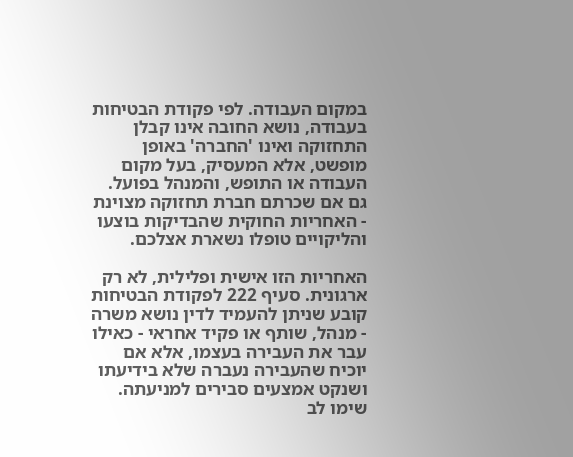במקום העבודה. לפי פקודת הבטיחות בעבודה, נושא החובה אינו קבלן התחזוקה ואינו 'החברה' באופן מופשט, אלא המעסיק, בעל מקום העבודה או התופש, והמנהל בפועל. גם אם שכרתם חברת תחזוקה מצוינת - האחריות החוקית שהבדיקות בוצעו והליקויים טופלו נשארת אצלכם.

האחריות הזו אישית ופלילית, לא רק ארגונית. סעיף 222 לפקודת הבטיחות קובע שניתן להעמיד לדין נושא משרה - מנהל, שותף או פקיד אחראי - כאילו עבר את העבירה בעצמו, אלא אם יוכיח שהעבירה נעברה שלא בידיעתו ושנקט אמצעים סבירים למניעתה. שימו לב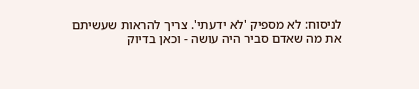לניסוח: לא מספיק 'לא ידעתי'. צריך להראות שעשיתם את מה שאדם סביר היה עושה - וכאן בדיוק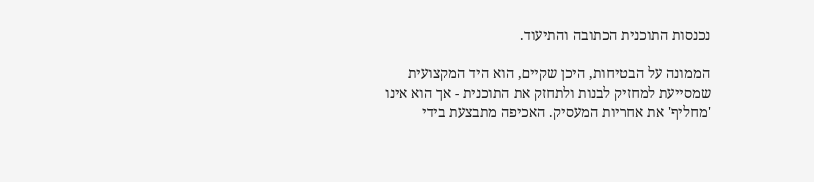נכנסות התוכנית הכתובה והתיעוד.

הממונה על הבטיחות, היכן שקיים, הוא היד המקצועית שמסייעת למחזיק לבנות ולתחזק את התוכנית - אך הוא אינו 'מחליף' את אחריות המעסיק. האכיפה מתבצעת בידי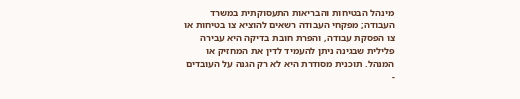מינהל הבטיחות והבריאות התעסוקתית במשרד העבודה; מפקחי העבודה רשאים להוציא צו בטיחות או צו הפסקת עבודה, והפרת חובת בדיקה היא עבירה פלילית שבגינה ניתן להעמיד לדין את המחזיק או המנהל. תוכנית מסודרת היא לא רק הגנה על העובדים -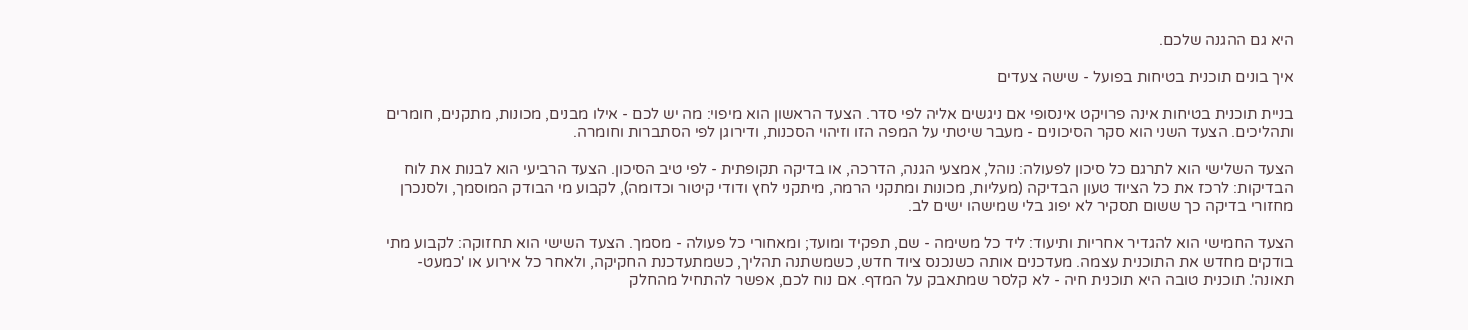היא גם ההגנה שלכם.

איך בונים תוכנית בטיחות בפועל - שישה צעדים

בניית תוכנית בטיחות אינה פרויקט אינסופי אם ניגשים אליה לפי סדר. הצעד הראשון הוא מיפוי: מה יש לכם - אילו מבנים, מכונות, מתקנים, חומרים ותהליכים. הצעד השני הוא סקר הסיכונים - מעבר שיטתי על המפה הזו וזיהוי הסכנות, ודירוגן לפי הסתברות וחומרה.

הצעד השלישי הוא לתרגם כל סיכון לפעולה: נוהל, אמצעי הגנה, הדרכה, או בדיקה תקופתית - לפי טיב הסיכון. הצעד הרביעי הוא לבנות את לוח הבדיקות: לרכז את כל הציוד טעון הבדיקה (מעליות, מכונות ומתקני הרמה, מיתקני לחץ ודודי קיטור וכדומה), לקבוע מי הבודק המוסמך, ולסנכרן מחזורי בדיקה כך ששום תסקיר לא יפוג בלי שמישהו ישים לב.

הצעד החמישי הוא להגדיר אחריות ותיעוד: ליד כל משימה - שם, תפקיד ומועד; ומאחורי כל פעולה - מסמך. הצעד השישי הוא תחזוקה: לקבוע מתי בודקים מחדש את התוכנית עצמה. מעדכנים אותה כשנכנס ציוד חדש, כשמשתנה תהליך, כשמתעדכנת החקיקה, ולאחר כל אירוע או 'כמעט-תאונה'. תוכנית טובה היא תוכנית חיה - לא קלסר שמתאבק על המדף. אם נוח לכם, אפשר להתחיל מהחלק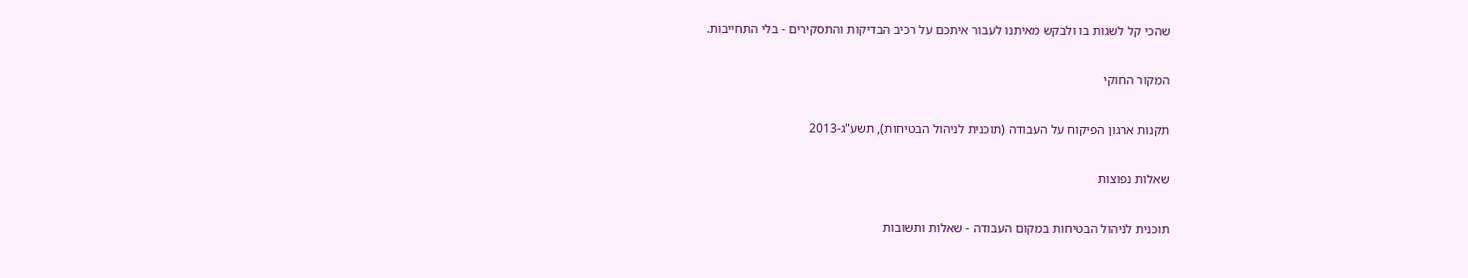שהכי קל לשגות בו ולבקש מאיתנו לעבור איתכם על רכיב הבדיקות והתסקירים - בלי התחייבות.

המקור החוקי

תקנות ארגון הפיקוח על העבודה (תוכנית לניהול הבטיחות), תשע"ג-2013

שאלות נפוצות

תוכנית לניהול הבטיחות במקום העבודה - שאלות ותשובות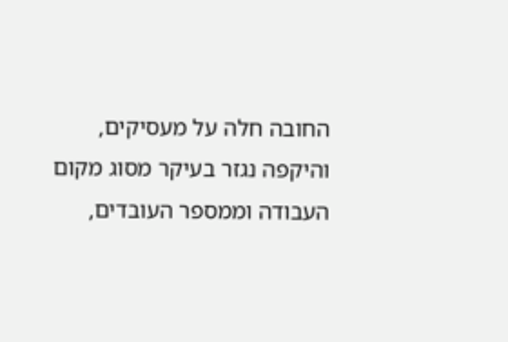החובה חלה על מעסיקים, והיקפה נגזר בעיקר מסוג מקום העבודה וממספר העובדים,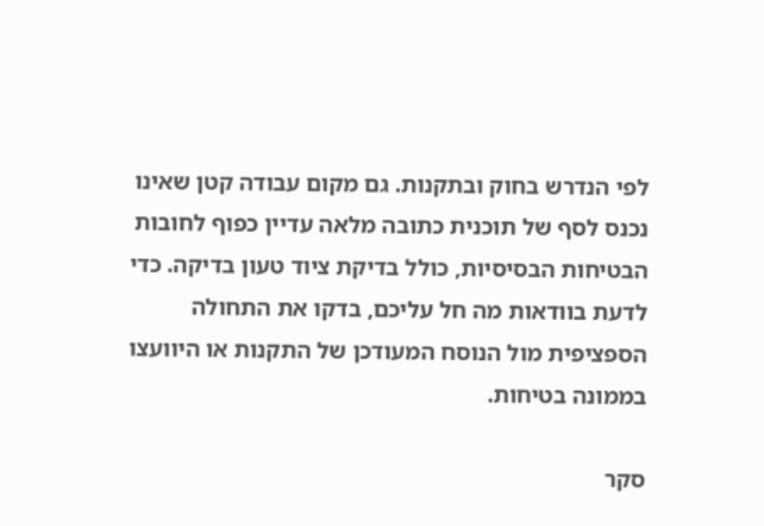לפי הנדרש בחוק ובתקנות. גם מקום עבודה קטן שאינו נכנס לסף של תוכנית כתובה מלאה עדיין כפוף לחובות הבטיחות הבסיסיות, כולל בדיקת ציוד טעון בדיקה. כדי לדעת בוודאות מה חל עליכם, בדקו את התחולה הספציפית מול הנוסח המעודכן של התקנות או היוועצו בממונה בטיחות.

סקר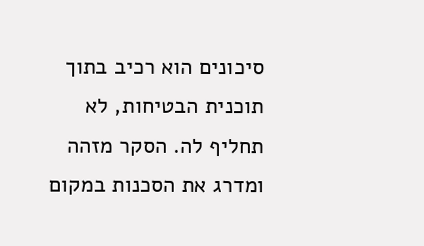סיכונים הוא רכיב בתוך תוכנית הבטיחות, לא תחליף לה. הסקר מזהה ומדרג את הסכנות במקום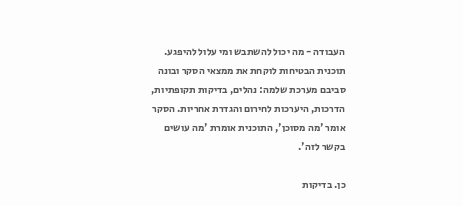העבודה - מה יכול להשתבש ומי עלול להיפגע. תוכנית הבטיחות לוקחת את ממצאי הסקר ובונה סביבם מערכת שלמה: נהלים, בדיקות תקופתיות, הדרכות, היערכות לחירום והגדרת אחריות. הסקר אומר 'מה מסוכן', התוכנית אומרת 'מה עושים בקשר לזה'.

כן. בדיקות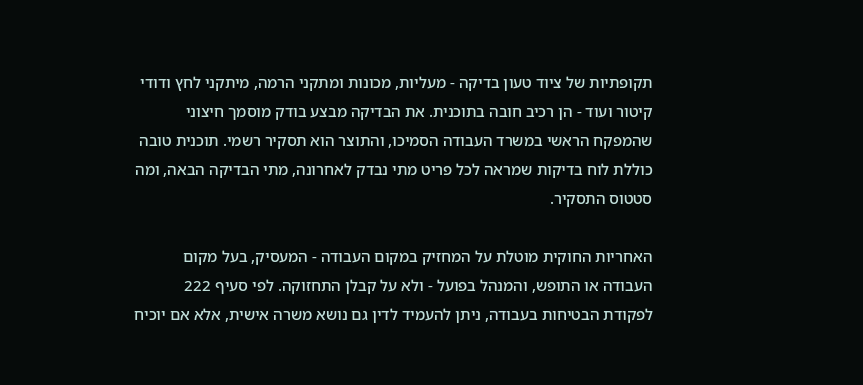תקופתיות של ציוד טעון בדיקה - מעליות, מכונות ומתקני הרמה, מיתקני לחץ ודודי קיטור ועוד - הן רכיב חובה בתוכנית. את הבדיקה מבצע בודק מוסמך חיצוני שהמפקח הראשי במשרד העבודה הסמיכו, והתוצר הוא תסקיר רשמי. תוכנית טובה כוללת לוח בדיקות שמראה לכל פריט מתי נבדק לאחרונה, מתי הבדיקה הבאה, ומה סטטוס התסקיר.

האחריות החוקית מוטלת על המחזיק במקום העבודה - המעסיק, בעל מקום העבודה או התופש, והמנהל בפועל - ולא על קבלן התחזוקה. לפי סעיף 222 לפקודת הבטיחות בעבודה, ניתן להעמיד לדין גם נושא משרה אישית, אלא אם יוכיח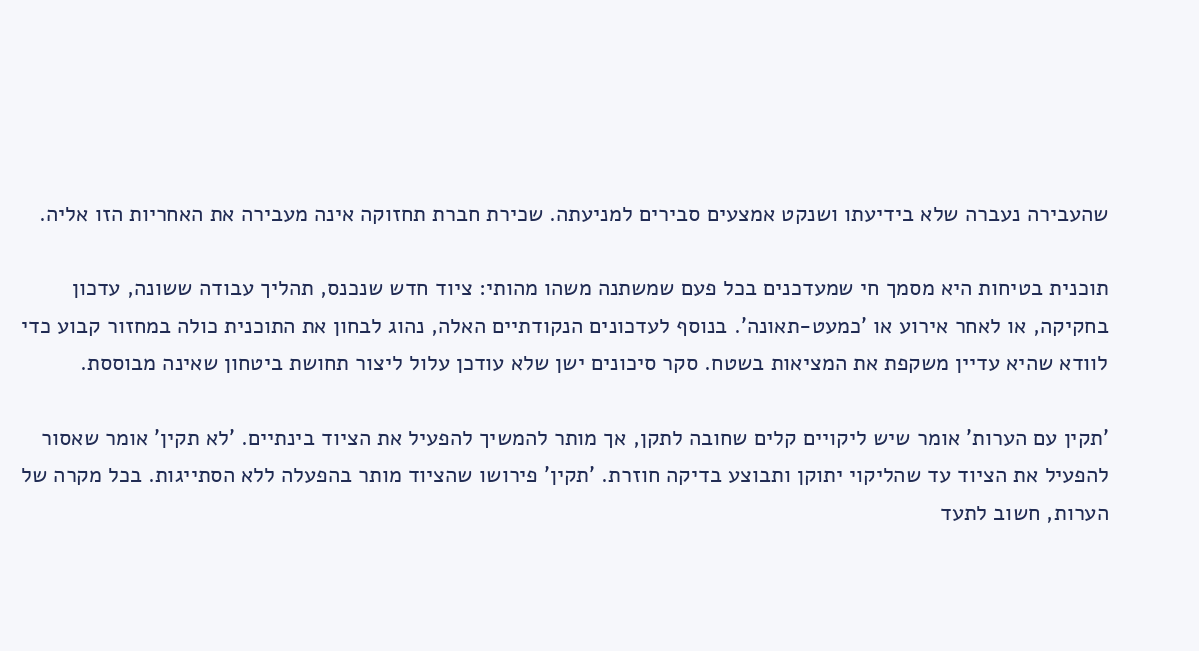שהעבירה נעברה שלא בידיעתו ושנקט אמצעים סבירים למניעתה. שכירת חברת תחזוקה אינה מעבירה את האחריות הזו אליה.

תוכנית בטיחות היא מסמך חי שמעדכנים בכל פעם שמשתנה משהו מהותי: ציוד חדש שנכנס, תהליך עבודה ששונה, עדכון בחקיקה, או לאחר אירוע או 'כמעט-תאונה'. בנוסף לעדכונים הנקודתיים האלה, נהוג לבחון את התוכנית כולה במחזור קבוע כדי לוודא שהיא עדיין משקפת את המציאות בשטח. סקר סיכונים ישן שלא עודכן עלול ליצור תחושת ביטחון שאינה מבוססת.

'תקין עם הערות' אומר שיש ליקויים קלים שחובה לתקן, אך מותר להמשיך להפעיל את הציוד בינתיים. 'לא תקין' אומר שאסור להפעיל את הציוד עד שהליקוי יתוקן ותבוצע בדיקה חוזרת. 'תקין' פירושו שהציוד מותר בהפעלה ללא הסתייגות. בכל מקרה של הערות, חשוב לתעד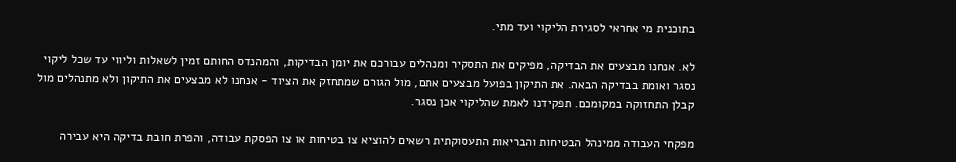בתוכנית מי אחראי לסגירת הליקוי ועד מתי.

לא. אנחנו מבצעים את הבדיקה, מפיקים את התסקיר ומנהלים עבורכם את יומן הבדיקות, והמהנדס החותם זמין לשאלות וליווי עד שכל ליקוי נסגר ואומת בבדיקה הבאה. את התיקון בפועל מבצעים אתם, מול הגורם שמתחזק את הציוד - אנחנו לא מבצעים את התיקון ולא מתנהלים מול קבלן התחזוקה במקומכם. תפקידנו לאמת שהליקוי אכן נסגר.

מפקחי העבודה ממינהל הבטיחות והבריאות התעסוקתית רשאים להוציא צו בטיחות או צו הפסקת עבודה, והפרת חובת בדיקה היא עבירה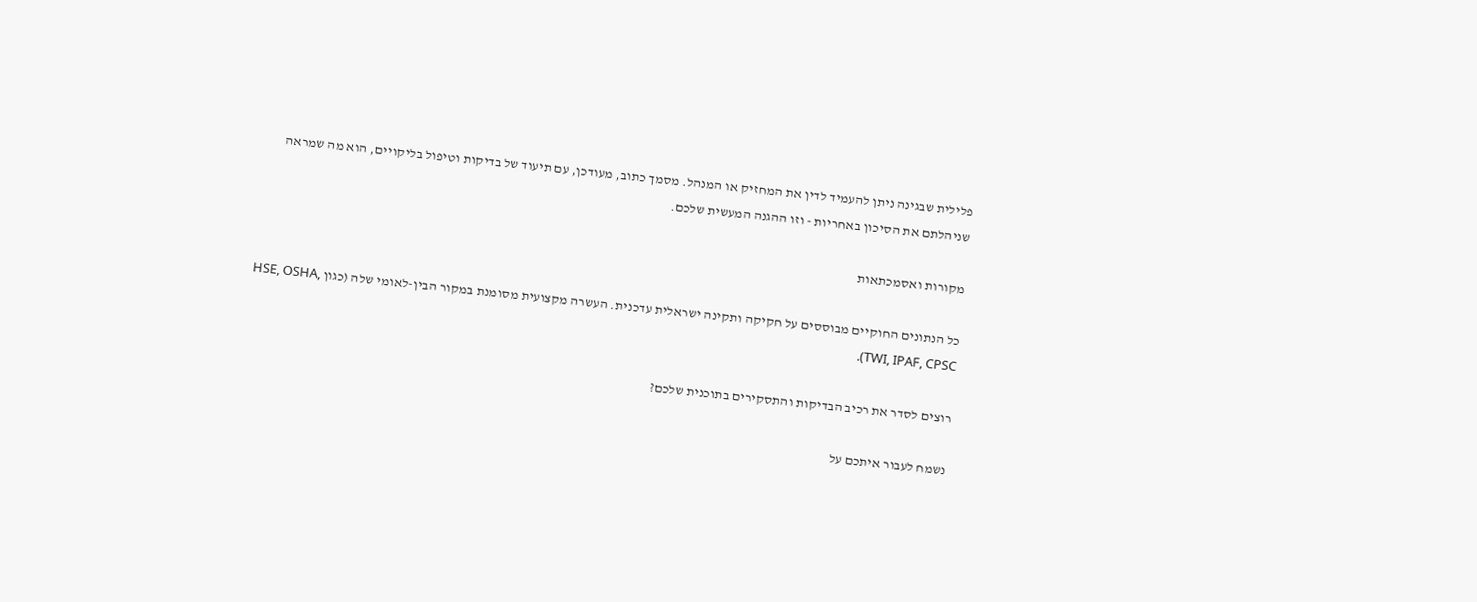פלילית שבגינה ניתן להעמיד לדין את המחזיק או המנהל. מסמך כתוב, מעודכן, עם תיעוד של בדיקות וטיפול בליקויים, הוא מה שמראה שניהלתם את הסיכון באחריות - וזו ההגנה המעשית שלכם.

מקורות ואסמכתאות

כל הנתונים החוקיים מבוססים על חקיקה ותקינה ישראלית עדכנית. העשרה מקצועית מסומנת במקור הבין-לאומי שלה (כגון HSE, OSHA, TWI, IPAF, CPSC).

רוצים לסדר את רכיב הבדיקות והתסקירים בתוכנית שלכם?

נשמח לעבור איתכם על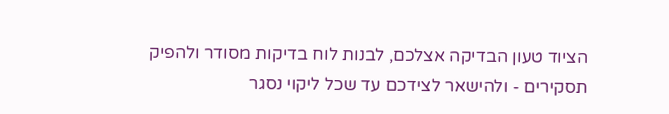הציוד טעון הבדיקה אצלכם, לבנות לוח בדיקות מסודר ולהפיק תסקירים - ולהישאר לצידכם עד שכל ליקוי נסגר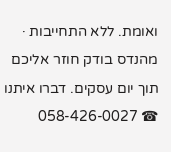ואומת. ללא התחייבות · מהנדס בודק חוזר אליכם תוך יום עסקים. דברו איתנו ☎ 058-426-0027